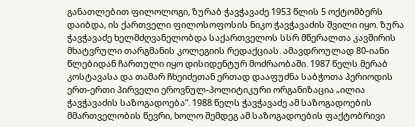განათლებით ფილოლოგი, ზურაბ ჭავჭავაძე 1953 წლის 5 ოქტომბერს დაიბდა, ის ქართველი ფილოსოფოსის ნიკო ჭავჭავაძის შვილი იყო. ზურა ჭავჭავაძე ხელმძღვანელობდა საქართველოს სსრ მწერალთა კავშირის მხატვრული თარგმანის კოლეგიის რედაქციას. ამავდროულად 80-იანი წლებიდან ჩართული იყო დისიდენტურ მოძრაობაში. 1987 წელს მერაბ კოსტავასა და თამარ ჩხეიძეთან ერთად დააფუძნა საბჭოთა პერიოდის ერთ-ერთი პირველი ეროვნულ-პოლიტიკური ორგანიზაცია „ილია ჭავჭავაძის საზოგადოება“. 1988 წელს ჭავჭავაძე ამ საზოგადოების მმართველობის წევრი, ხოლო შემდეგ ამ საზოგადოების ფაქტობრივი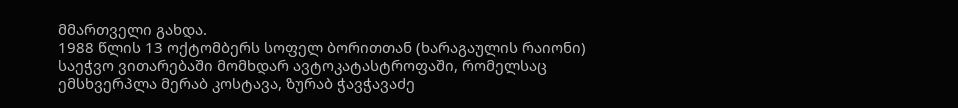მმართველი გახდა.
1988 წლის 13 ოქტომბერს სოფელ ბორითთან (ხარაგაულის რაიონი) საეჭვო ვითარებაში მომხდარ ავტოკატასტროფაში, რომელსაც ემსხვერპლა მერაბ კოსტავა, ზურაბ ჭავჭავაძე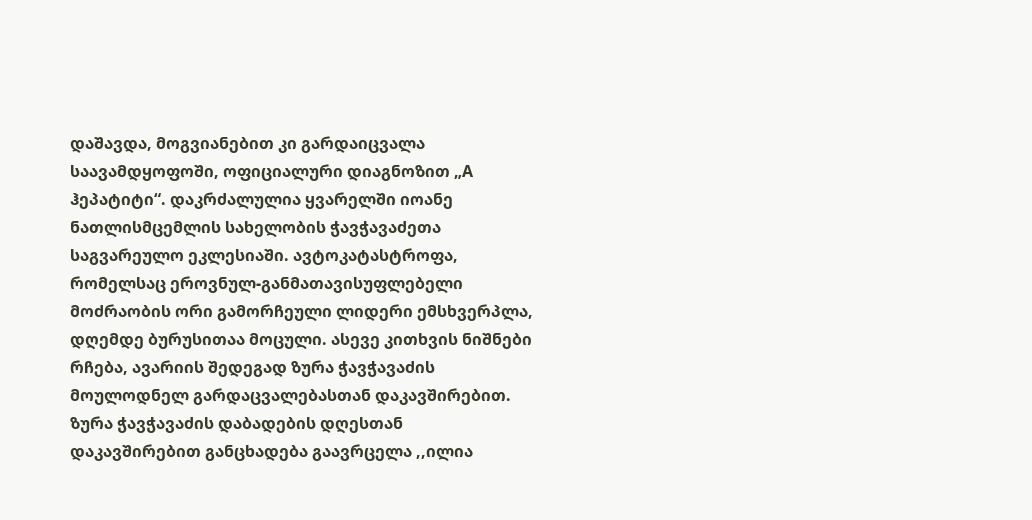დაშავდა, მოგვიანებით კი გარდაიცვალა საავამდყოფოში, ოფიციალური დიაგნოზით „A ჰეპატიტი“. დაკრძალულია ყვარელში იოანე ნათლისმცემლის სახელობის ჭავჭავაძეთა საგვარეულო ეკლესიაში. ავტოკატასტროფა, რომელსაც ეროვნულ-განმათავისუფლებელი მოძრაობის ორი გამორჩეული ლიდერი ემსხვერპლა, დღემდე ბურუსითაა მოცული. ასევე კითხვის ნიშნები რჩება, ავარიის შედეგად ზურა ჭავჭავაძის მოულოდნელ გარდაცვალებასთან დაკავშირებით.
ზურა ჭავჭავაძის დაბადების დღესთან დაკავშირებით განცხადება გაავრცელა ,,ილია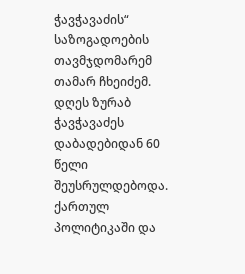ჭავჭავაძის“ საზოგადოების თავმჯდომარემ თამარ ჩხეიძემ.
დღეს ზურაბ ჭავჭავაძეს დაბადებიდან 60 წელი შეუსრულდებოდა. ქართულ პოლიტიკაში და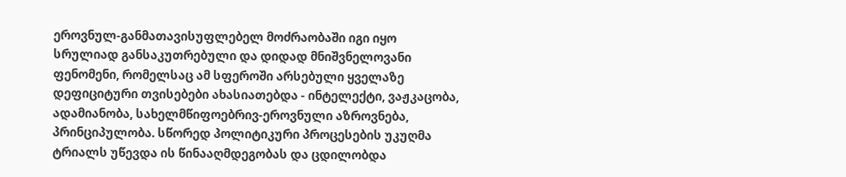ეროვნულ-განმათავისუფლებელ მოძრაობაში იგი იყო სრულიად განსაკუთრებული და დიდად მნიშვნელოვანი ფენომენი, რომელსაც ამ სფეროში არსებული ყველაზე დეფიციტური თვისებები ახასიათებდა - ინტელექტი, ვაჟკაცობა, ადამიანობა, სახელმწიფოებრივ-ეროვნული აზროვნება, პრინციპულობა. სწორედ პოლიტიკური პროცესების უკუღმა ტრიალს უწევდა ის წინააღმდეგობას და ცდილობდა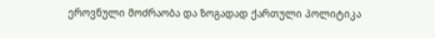ეროვნული მოძრაობა და ზოგადად ქართული პოლიტიკა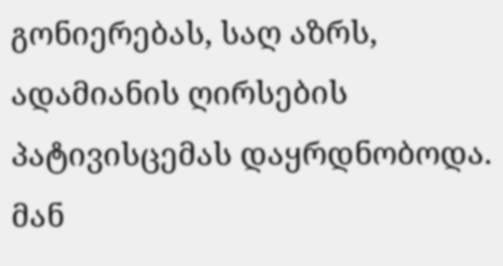გონიერებას, საღ აზრს, ადამიანის ღირსების პატივისცემას დაყრდნობოდა. მან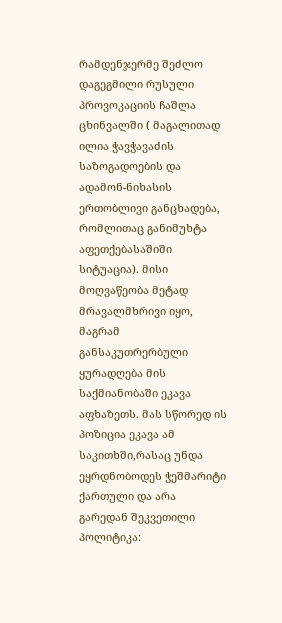რამდენჯერმე შეძლო დაგეგმილი რუსული პროვოკაციის ჩაშლა ცხინვალში ( მაგალითად ილია ჭავჭავაძის საზოგადოების და ადამონ-ნიხასის ერთობლივი განცხადება, რომლითაც განიმუხტა აფეთქებასაშიში სიტუაცია). მისი მოღვაწეობა მეტად მრავალმხრივი იყო, მაგრამ განსაკუთრერბული ყურადღება მის საქმიანობაში ეკავა აფხაზეთს. მას სწორედ ის პოზიცია ეკავა ამ საკითხში,რასაც უნდა ეყრდნობოდეს ჭეშმარიტი ქართული და არა გარედან შეკვეთილი პოლიტიკა: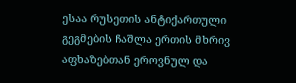ესაა რუსეთის ანტიქართული გეგმების ჩაშლა ერთის მხრივ აფხაზებთან ეროვნულ და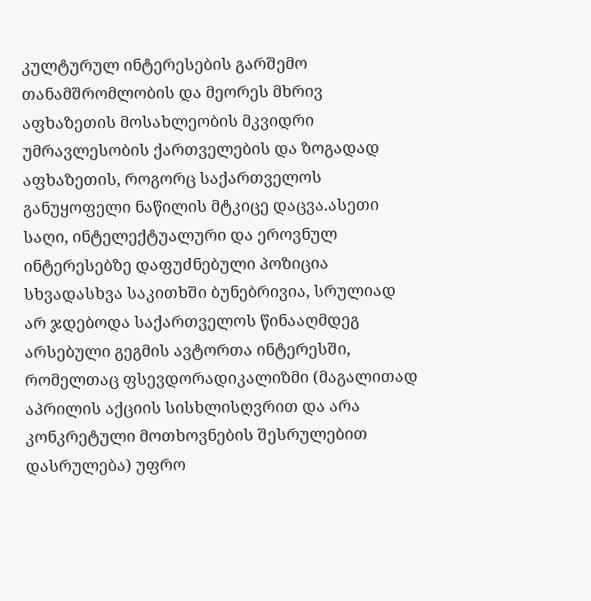კულტურულ ინტერესების გარშემო თანამშრომლობის და მეორეს მხრივ აფხაზეთის მოსახლეობის მკვიდრი უმრავლესობის ქართველების და ზოგადად აფხაზეთის, როგორც საქართველოს განუყოფელი ნაწილის მტკიცე დაცვა.ასეთი საღი, ინტელექტუალური და ეროვნულ ინტერესებზე დაფუძნებული პოზიცია სხვადასხვა საკითხში ბუნებრივია, სრულიად არ ჯდებოდა საქართველოს წინააღმდეგ არსებული გეგმის ავტორთა ინტერესში, რომელთაც ფსევდორადიკალიზმი (მაგალითად აპრილის აქციის სისხლისღვრით და არა კონკრეტული მოთხოვნების შესრულებით დასრულება) უფრო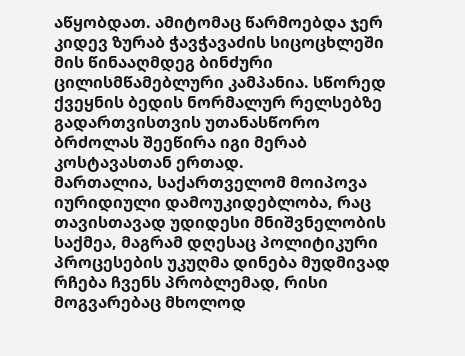აწყობდათ. ამიტომაც წარმოებდა ჯერ კიდევ ზურაბ ჭავჭავაძის სიცოცხლეში მის წინააღმდეგ ბინძური ცილისმწამებლური კამპანია. სწორედ ქვეყნის ბედის ნორმალურ რელსებზე გადართვისთვის უთანასწორო ბრძოლას შეეწირა იგი მერაბ კოსტავასთან ერთად.
მართალია, საქართველომ მოიპოვა იურიდიული დამოუკიდებლობა, რაც თავისთავად უდიდესი მნიშვნელობის საქმეა, მაგრამ დღესაც პოლიტიკური პროცესების უკუღმა დინება მუდმივად რჩება ჩვენს პრობლემად, რისი მოგვარებაც მხოლოდ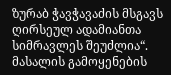ზურაბ ჭავჭავაძის მსგავს ღირსეულ ადამიანთა სიმრავლეს შეუძლია“.
მასალის გამოყენების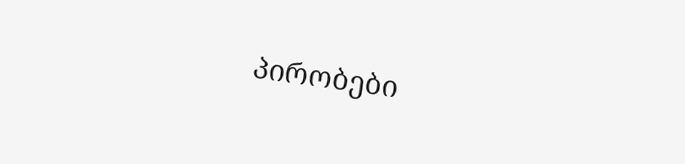პირობები